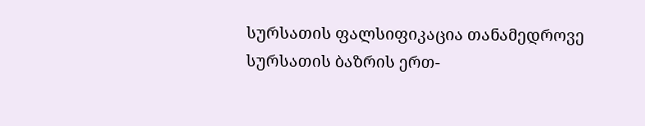სურსათის ფალსიფიკაცია თანამედროვე სურსათის ბაზრის ერთ-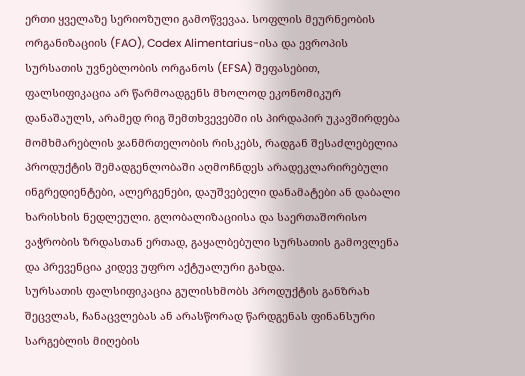ერთი ყველაზე სერიოზული გამოწვევაა. სოფლის მეურნეობის ორგანიზაციის (FAO), Codex Alimentarius-ისა და ევროპის სურსათის უვნებლობის ორგანოს (EFSA) შეფასებით, ფალსიფიკაცია არ წარმოადგენს მხოლოდ ეკონომიკურ დანაშაულს, არამედ რიგ შემთხვევებში ის პირდაპირ უკავშირდება მომხმარებლის ჯანმრთელობის რისკებს, რადგან შესაძლებელია პროდუქტის შემადგენლობაში აღმოჩნდეს არადეკლარირებული ინგრედიენტები, ალერგენები, დაუშვებელი დანამატები ან დაბალი ხარისხის ნედლეული. გლობალიზაციისა და საერთაშორისო ვაჭრობის ზრდასთან ერთად, გაყალბებული სურსათის გამოვლენა და პრევენცია კიდევ უფრო აქტუალური გახდა.
სურსათის ფალსიფიკაცია გულისხმობს პროდუქტის განზრახ შეცვლას, ჩანაცვლებას ან არასწორად წარდგენას ფინანსური სარგებლის მიღების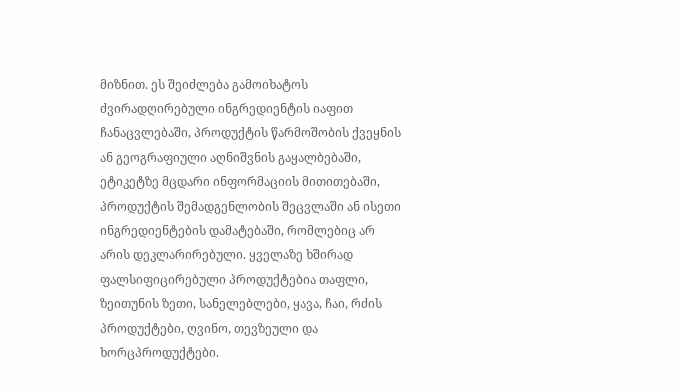მიზნით. ეს შეიძლება გამოიხატოს ძვირადღირებული ინგრედიენტის იაფით ჩანაცვლებაში, პროდუქტის წარმოშობის ქვეყნის ან გეოგრაფიული აღნიშვნის გაყალბებაში, ეტიკეტზე მცდარი ინფორმაციის მითითებაში, პროდუქტის შემადგენლობის შეცვლაში ან ისეთი ინგრედიენტების დამატებაში, რომლებიც არ არის დეკლარირებული. ყველაზე ხშირად ფალსიფიცირებული პროდუქტებია თაფლი, ზეითუნის ზეთი, სანელებლები, ყავა, ჩაი, რძის პროდუქტები, ღვინო, თევზეული და ხორცპროდუქტები.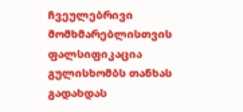ჩვეულებრივი მომხმარებლისთვის ფალსიფიკაცია გულისხომბს თანხას გადახდას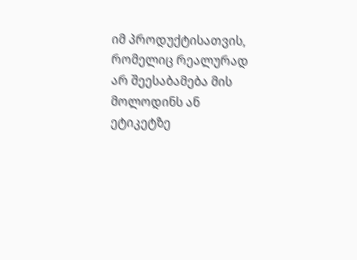იმ პროდუქტისათვის, რომელიც რეალურად არ შეესაბამება მის მოლოდინს ან ეტიკეტზე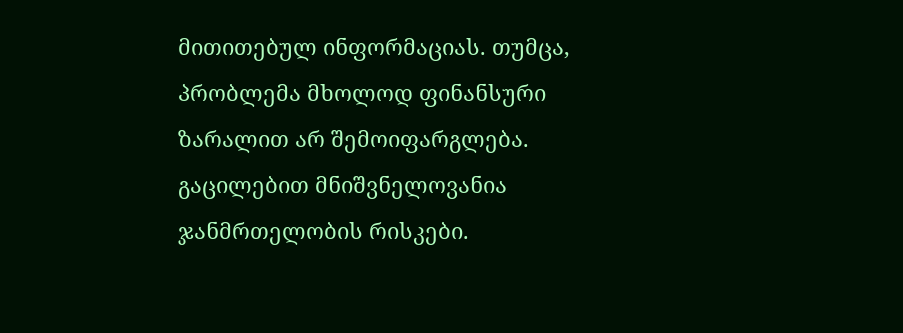მითითებულ ინფორმაციას. თუმცა, პრობლემა მხოლოდ ფინანსური ზარალით არ შემოიფარგლება. გაცილებით მნიშვნელოვანია ჯანმრთელობის რისკები.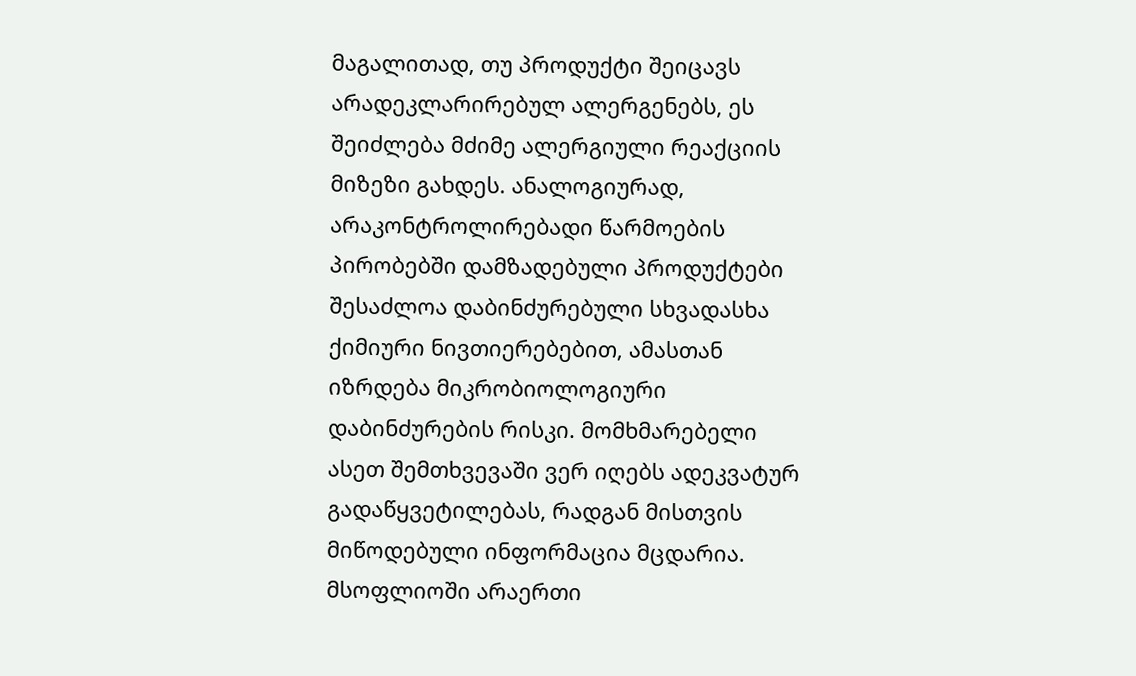მაგალითად, თუ პროდუქტი შეიცავს არადეკლარირებულ ალერგენებს, ეს შეიძლება მძიმე ალერგიული რეაქციის მიზეზი გახდეს. ანალოგიურად, არაკონტროლირებადი წარმოების პირობებში დამზადებული პროდუქტები შესაძლოა დაბინძურებული სხვადასხა ქიმიური ნივთიერებებით, ამასთან იზრდება მიკრობიოლოგიური დაბინძურების რისკი. მომხმარებელი ასეთ შემთხვევაში ვერ იღებს ადეკვატურ გადაწყვეტილებას, რადგან მისთვის მიწოდებული ინფორმაცია მცდარია.
მსოფლიოში არაერთი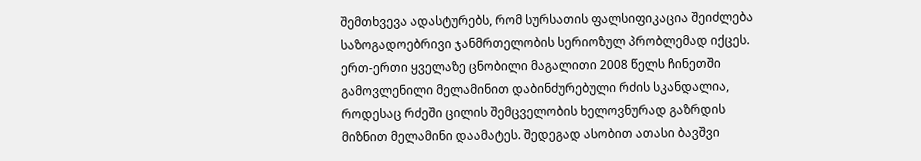შემთხვევა ადასტურებს, რომ სურსათის ფალსიფიკაცია შეიძლება საზოგადოებრივი ჯანმრთელობის სერიოზულ პრობლემად იქცეს. ერთ-ერთი ყველაზე ცნობილი მაგალითი 2008 წელს ჩინეთში გამოვლენილი მელამინით დაბინძურებული რძის სკანდალია, როდესაც რძეში ცილის შემცველობის ხელოვნურად გაზრდის მიზნით მელამინი დაამატეს. შედეგად ასობით ათასი ბავშვი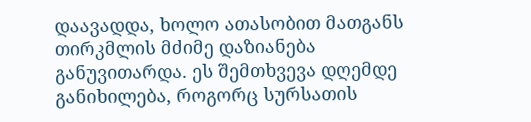დაავადდა, ხოლო ათასობით მათგანს თირკმლის მძიმე დაზიანება განუვითარდა. ეს შემთხვევა დღემდე განიხილება, როგორც სურსათის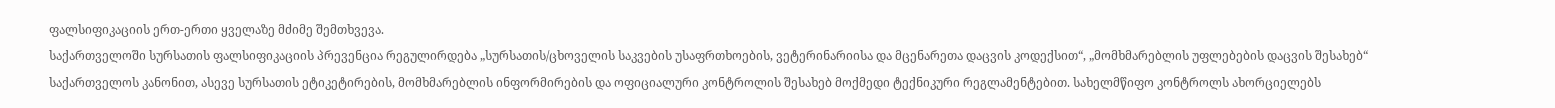ფალსიფიკაციის ერთ-ერთი ყველაზე მძიმე შემთხვევა.
საქართველოში სურსათის ფალსიფიკაციის პრევენცია რეგულირდება „სურსათის/ცხოველის საკვების უსაფრთხოების, ვეტერინარიისა და მცენარეთა დაცვის კოდექსით“, „მომხმარებლის უფლებების დაცვის შესახებ“ საქართველოს კანონით, ასევე სურსათის ეტიკეტირების, მომხმარებლის ინფორმირების და ოფიციალური კონტროლის შესახებ მოქმედი ტექნიკური რეგლამენტებით. სახელმწიფო კონტროლს ახორციელებს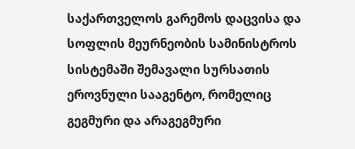საქართველოს გარემოს დაცვისა და სოფლის მეურნეობის სამინისტროს სისტემაში შემავალი სურსათის ეროვნული სააგენტო, რომელიც გეგმური და არაგეგმური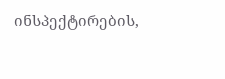ინსპექტირების,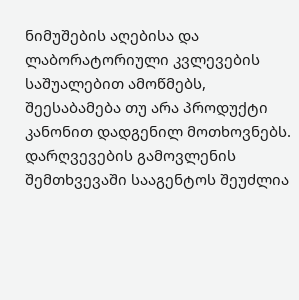ნიმუშების აღებისა და ლაბორატორიული კვლევების საშუალებით ამოწმებს, შეესაბამება თუ არა პროდუქტი კანონით დადგენილ მოთხოვნებს. დარღვევების გამოვლენის შემთხვევაში სააგენტოს შეუძლია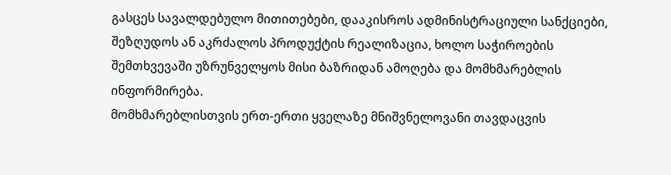გასცეს სავალდებულო მითითებები, დააკისროს ადმინისტრაციული სანქციები, შეზღუდოს ან აკრძალოს პროდუქტის რეალიზაცია, ხოლო საჭიროების შემთხვევაში უზრუნველყოს მისი ბაზრიდან ამოღება და მომხმარებლის ინფორმირება.
მომხმარებლისთვის ერთ-ერთი ყველაზე მნიშვნელოვანი თავდაცვის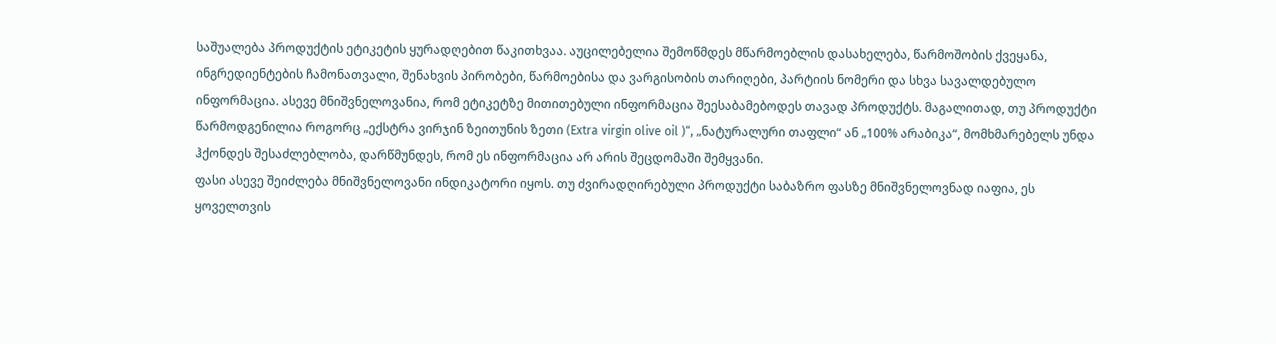საშუალება პროდუქტის ეტიკეტის ყურადღებით წაკითხვაა. აუცილებელია შემოწმდეს მწარმოებლის დასახელება, წარმოშობის ქვეყანა, ინგრედიენტების ჩამონათვალი, შენახვის პირობები, წარმოებისა და ვარგისობის თარიღები, პარტიის ნომერი და სხვა სავალდებულო ინფორმაცია. ასევე მნიშვნელოვანია, რომ ეტიკეტზე მითითებული ინფორმაცია შეესაბამებოდეს თავად პროდუქტს. მაგალითად, თუ პროდუქტი წარმოდგენილია როგორც „ექსტრა ვირჯინ ზეითუნის ზეთი (Extra virgin olive oil )“, „ნატურალური თაფლი“ ან „100% არაბიკა“, მომხმარებელს უნდა ჰქონდეს შესაძლებლობა, დარწმუნდეს, რომ ეს ინფორმაცია არ არის შეცდომაში შემყვანი.
ფასი ასევე შეიძლება მნიშვნელოვანი ინდიკატორი იყოს. თუ ძვირადღირებული პროდუქტი საბაზრო ფასზე მნიშვნელოვნად იაფია, ეს ყოველთვის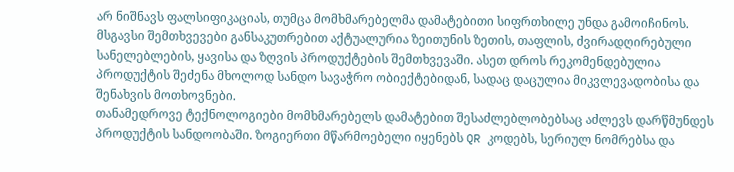არ ნიშნავს ფალსიფიკაციას, თუმცა მომხმარებელმა დამატებითი სიფრთხილე უნდა გამოიჩინოს. მსგავსი შემთხვევები განსაკუთრებით აქტუალურია ზეითუნის ზეთის, თაფლის, ძვირადღირებული სანელებლების, ყავისა და ზღვის პროდუქტების შემთხვევაში. ასეთ დროს რეკომენდებულია პროდუქტის შეძენა მხოლოდ სანდო სავაჭრო ობიექტებიდან, სადაც დაცულია მიკვლევადობისა და შენახვის მოთხოვნები.
თანამედროვე ტექნოლოგიები მომხმარებელს დამატებით შესაძლებლობებსაც აძლევს დარწმუნდეს პროდუქტის სანდოობაში. ზოგიერთი მწარმოებელი იყენებს QR კოდებს, სერიულ ნომრებსა და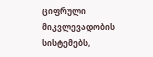ციფრული მიკვლევადობის სისტემებს,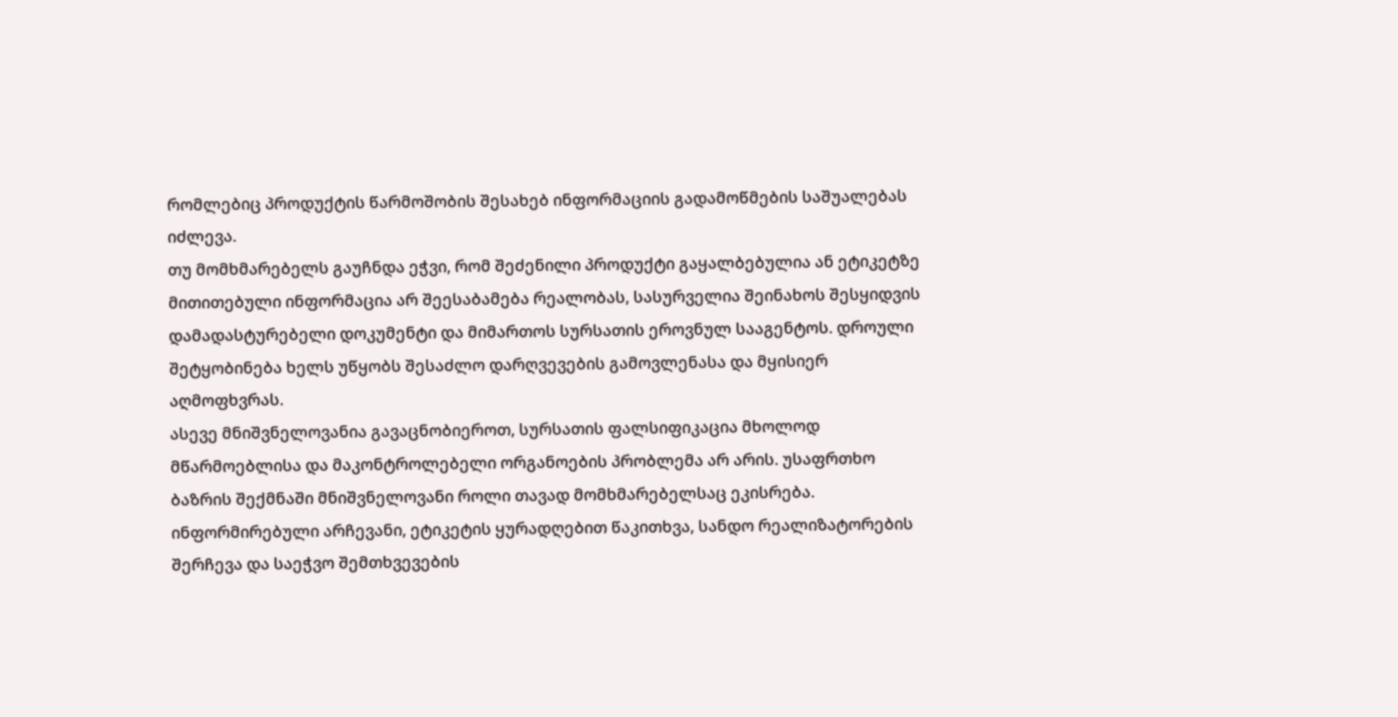რომლებიც პროდუქტის წარმოშობის შესახებ ინფორმაციის გადამოწმების საშუალებას იძლევა.
თუ მომხმარებელს გაუჩნდა ეჭვი, რომ შეძენილი პროდუქტი გაყალბებულია ან ეტიკეტზე მითითებული ინფორმაცია არ შეესაბამება რეალობას, სასურველია შეინახოს შესყიდვის დამადასტურებელი დოკუმენტი და მიმართოს სურსათის ეროვნულ სააგენტოს. დროული შეტყობინება ხელს უწყობს შესაძლო დარღვევების გამოვლენასა და მყისიერ აღმოფხვრას.
ასევე მნიშვნელოვანია გავაცნობიეროთ, სურსათის ფალსიფიკაცია მხოლოდ მწარმოებლისა და მაკონტროლებელი ორგანოების პრობლემა არ არის. უსაფრთხო ბაზრის შექმნაში მნიშვნელოვანი როლი თავად მომხმარებელსაც ეკისრება. ინფორმირებული არჩევანი, ეტიკეტის ყურადღებით წაკითხვა, სანდო რეალიზატორების შერჩევა და საეჭვო შემთხვევების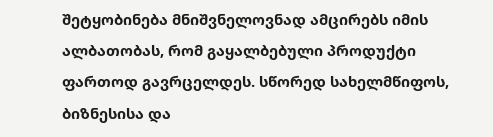შეტყობინება მნიშვნელოვნად ამცირებს იმის ალბათობას, რომ გაყალბებული პროდუქტი ფართოდ გავრცელდეს. სწორედ სახელმწიფოს, ბიზნესისა და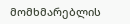მომხმარებლის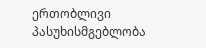ერთობლივი პასუხისმგებლობა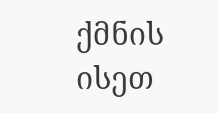ქმნის ისეთ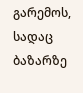გარემოს, სადაც ბაზარზე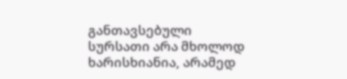განთავსებული სურსათი არა მხოლოდ ხარისხიანია, არამედ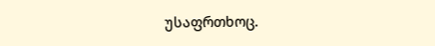უსაფრთხოც.